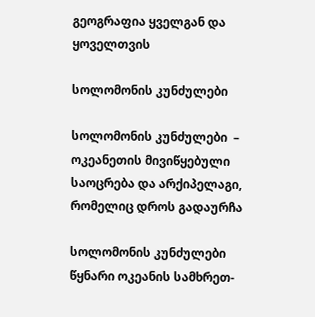გეოგრაფია ყველგან და ყოველთვის

სოლომონის კუნძულები

სოლომონის კუნძულები  – ოკეანეთის მივიწყებული საოცრება და არქიპელაგი, რომელიც დროს გადაურჩა

სოლომონის კუნძულები წყნარი ოკეანის სამხრეთ-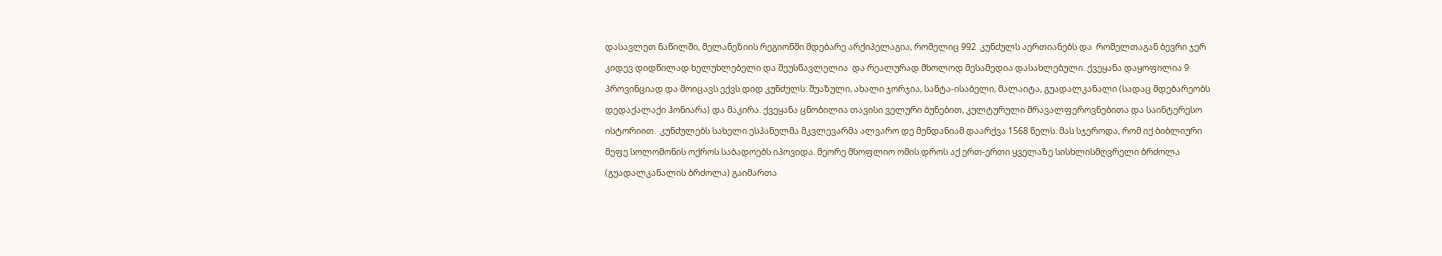დასავლეთ ნაწილში, მელანეზიის რეგიონში მდებარე არქიპელაგია, რომელიც 992  კუნძულს აერთიანებს და  რომელთაგან ბევრი ჯერ კიდევ დიდწილად ხელუხლებელი და შეუსწავლელია  და რეალურად მხოლოდ მესამედია დასახლებული. ქვეყანა დაყოფილია 9 პროვინციად და მოიცავს ექვს დიდ კუნძულს: შუაზული, ახალი ჯორჯია, სანტა-ისაბელი, მალაიტა, გუადალკანალი (სადაც მდებარეობს დედაქალაქი ჰონიარა) და მაკირა. ქვეყანა ცნობილია თავისი ველური ბუნებით, კულტურული მრავალფეროვნებითა და საინტერესო  ისტორიით.  კუნძულებს სახელი ესპანელმა მკვლევარმა ალვარო დე მენდანიამ დაარქვა 1568 წელს. მას სჯეროდა, რომ იქ ბიბლიური მეფე სოლომონის ოქროს საბადოებს იპოვიდა. მეორე მსოფლიო ომის დროს აქ ერთ-ერთი ყველაზე სისხლისმღვრელი ბრძოლა (გუადალკანალის ბრძოლა) გაიმართა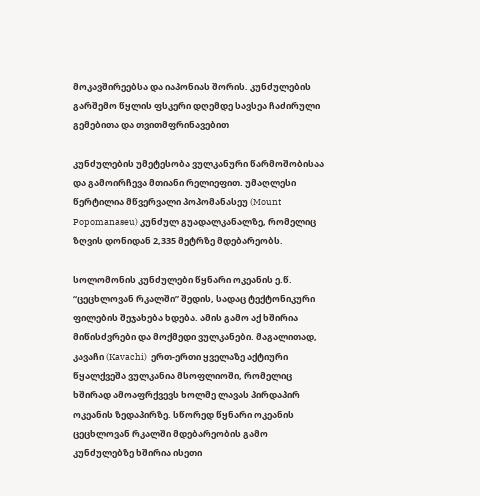მოკავშირეებსა და იაპონიას შორის. კუნძულების გარშემო წყლის ფსკერი დღემდე სავსეა ჩაძირული გემებითა და თვითმფრინავებით

კუნძულების უმეტესობა ვულკანური წარმოშობისაა და გამოირჩევა მთიანი რელიეფით. უმაღლესი წერტილია მწვერვალი პოპომანასეუ (Mount Popomanaseu) კუნძულ გუადალკანალზე, რომელიც ზღვის დონიდან 2,335 მეტრზე მდებარეობს.

სოლომონის კუნძულები წყნარი ოკეანის ე.წ. “ცეცხლოვან რკალში” შედის, სადაც ტექტონიკური ფილების შეჯახება ხდება. ამის გამო აქ ხშირია მიწისძვრები და მოქმედი ვულკანები. მაგალითად, კავაჩი (Kavachi)  ერთ-ერთი ყველაზე აქტიური წყალქვეშა ვულკანია მსოფლიოში, რომელიც ხშირად ამოაფრქვევს ხოლმე ლავას პირდაპირ ოკეანის ზედაპირზე. სწორედ წყნარი ოკეანის ცეცხლოვან რკალში მდებარეობის გამო კუნძულებზე ხშირია ისეთი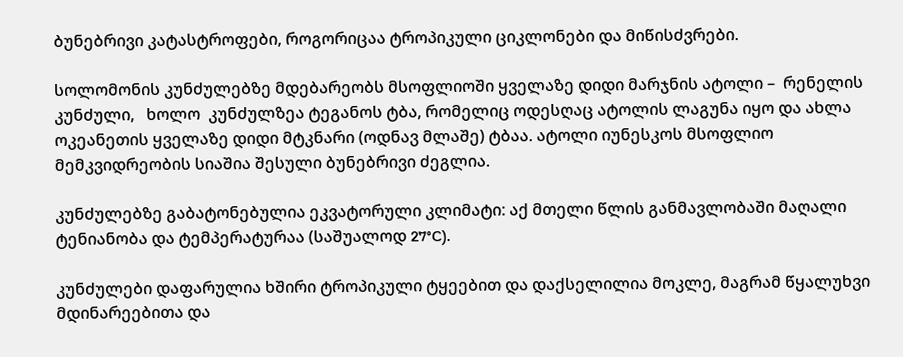ბუნებრივი კატასტროფები, როგორიცაა ტროპიკული ციკლონები და მიწისძვრები.

სოლომონის კუნძულებზე მდებარეობს მსოფლიოში ყველაზე დიდი მარჯნის ატოლი –  რენელის კუნძული,   ხოლო  კუნძულზეა ტეგანოს ტბა, რომელიც ოდესღაც ატოლის ლაგუნა იყო და ახლა ოკეანეთის ყველაზე დიდი მტკნარი (ოდნავ მლაშე) ტბაა. ატოლი იუნესკოს მსოფლიო მემკვიდრეობის სიაშია შესული ბუნებრივი ძეგლია.

კუნძულებზე გაბატონებულია ეკვატორული კლიმატი: აქ მთელი წლის განმავლობაში მაღალი ტენიანობა და ტემპერატურაა (საშუალოდ 27°C).

კუნძულები დაფარულია ხშირი ტროპიკული ტყეებით და დაქსელილია მოკლე, მაგრამ წყალუხვი მდინარეებითა და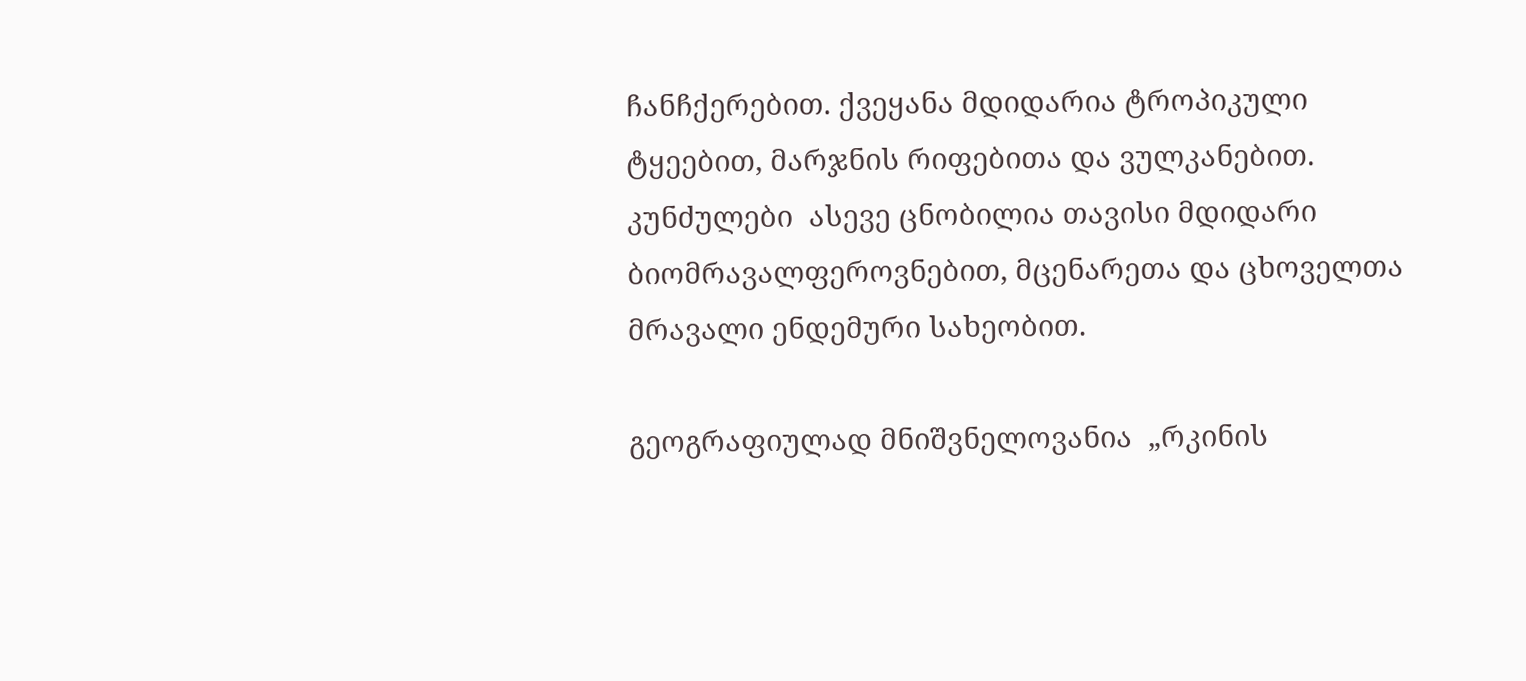ჩანჩქერებით. ქვეყანა მდიდარია ტროპიკული ტყეებით, მარჯნის რიფებითა და ვულკანებით. კუნძულები  ასევე ცნობილია თავისი მდიდარი ბიომრავალფეროვნებით, მცენარეთა და ცხოველთა მრავალი ენდემური სახეობით.

გეოგრაფიულად მნიშვნელოვანია  „რკინის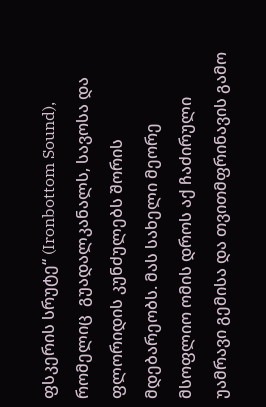ფსკერის სრუტე“ (Ironbottom Sound), რომელიც  გუადალკანალს, სავოსა და ფლორიდის კუნძულებს შორის მდებარეობს. მას სახელი მეორე მსოფლიო ომის დროს აქ ჩაძირული უამრავი გემისა და თვითმფრინავის გამო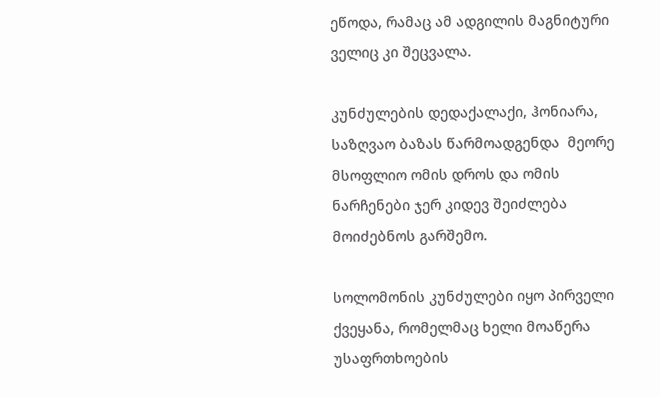ეწოდა, რამაც ამ ადგილის მაგნიტური ველიც კი შეცვალა.

კუნძულების დედაქალაქი, ჰონიარა,  საზღვაო ბაზას წარმოადგენდა  მეორე მსოფლიო ომის დროს და ომის ნარჩენები ჯერ კიდევ შეიძლება მოიძებნოს გარშემო.

სოლომონის კუნძულები იყო პირველი ქვეყანა, რომელმაც ხელი მოაწერა უსაფრთხოების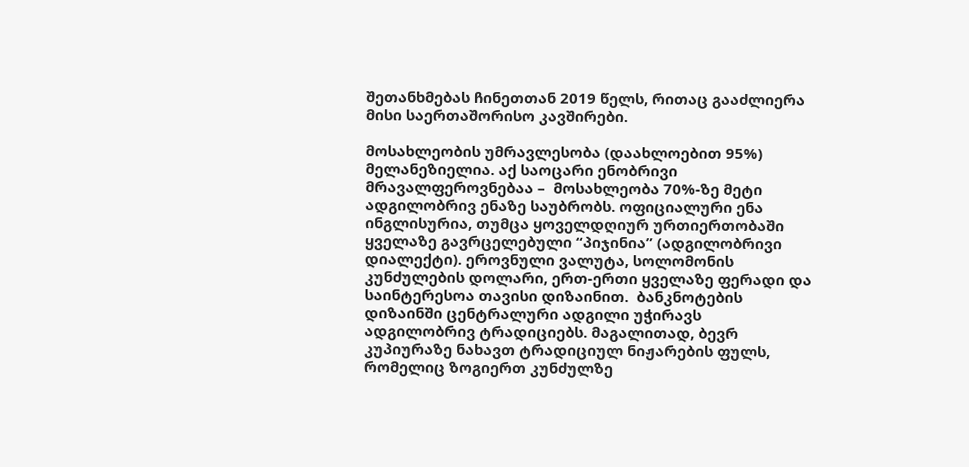შეთანხმებას ჩინეთთან 2019 წელს, რითაც გააძლიერა მისი საერთაშორისო კავშირები.

მოსახლეობის უმრავლესობა (დაახლოებით 95%) მელანეზიელია. აქ საოცარი ენობრივი მრავალფეროვნებაა –  მოსახლეობა 70%-ზე მეტი ადგილობრივ ენაზე საუბრობს. ოფიციალური ენა ინგლისურია, თუმცა ყოველდღიურ ურთიერთობაში ყველაზე გავრცელებული “პიჯინია” (ადგილობრივი დიალექტი). ეროვნული ვალუტა, სოლომონის კუნძულების დოლარი, ერთ-ერთი ყველაზე ფერადი და საინტერესოა თავისი დიზაინით.  ბანკნოტების დიზაინში ცენტრალური ადგილი უჭირავს ადგილობრივ ტრადიციებს. მაგალითად, ბევრ კუპიურაზე ნახავთ ტრადიციულ ნიჟარების ფულს, რომელიც ზოგიერთ კუნძულზე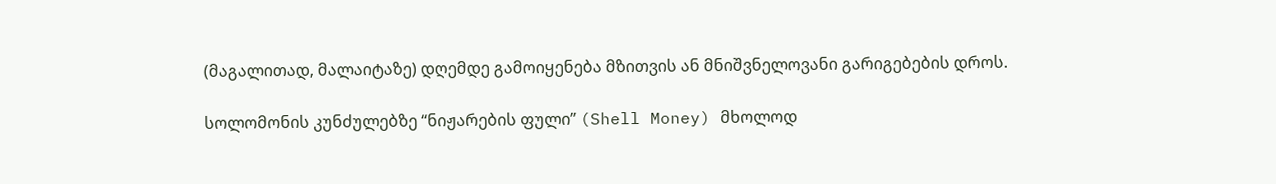(მაგალითად, მალაიტაზე) დღემდე გამოიყენება მზითვის ან მნიშვნელოვანი გარიგებების დროს.

სოლომონის კუნძულებზე “ნიჟარების ფული” (Shell Money) მხოლოდ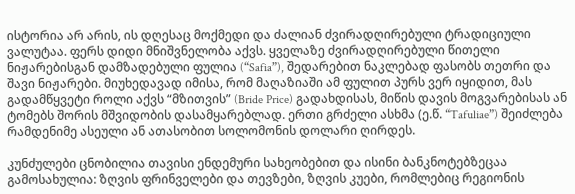ისტორია არ არის, ის დღესაც მოქმედი და ძალიან ძვირადღირებული ტრადიციული ვალუტაა. ფერს დიდი მნიშვნელობა აქვს. ყველაზე ძვირადღირებული წითელი ნიჟარებისგან დამზადებული ფულია (“Safia”), შედარებით ნაკლებად ფასობს თეთრი და შავი ნიჟარები. მიუხედავად იმისა, რომ მაღაზიაში ამ ფულით პურს ვერ იყიდით, მას გადამწყვეტი როლი აქვს “მზითვის” (Bride Price) გადახდისას, მიწის დავის მოგვარებისას ან ტომებს შორის მშვიდობის დასამყარებლად. ერთი გრძელი ასხმა (ე.წ. “Tafuliae”) შეიძლება რამდენიმე ასეული ან ათასობით სოლომონის დოლარი ღირდეს.

კუნძულები ცნობილია თავისი ენდემური სახეობებით და ისინი ბანკნოტებზეცაა გამოსახულია: ზღვის ფრინველები და თევზები, ზღვის კუები, რომლებიც რეგიონის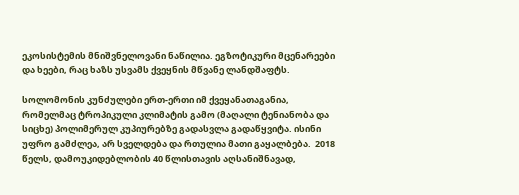ეკოსისტემის მნიშვნელოვანი ნაწილია. ეგზოტიკური მცენარეები და ხეები, რაც ხაზს უსვამს ქვეყნის მწვანე ლანდშაფტს.

სოლომონის კუნძულები ერთ-ერთი იმ ქვეყანათაგანია, რომელმაც ტროპიკული კლიმატის გამო (მაღალი ტენიანობა და სიცხე) პოლიმერულ კუპიურებზე გადასვლა გადაწყვიტა. ისინი უფრო გამძლეა, არ სველდება და რთულია მათი გაყალბება.  2018 წელს, დამოუკიდებლობის 40 წლისთავის აღსანიშნავად,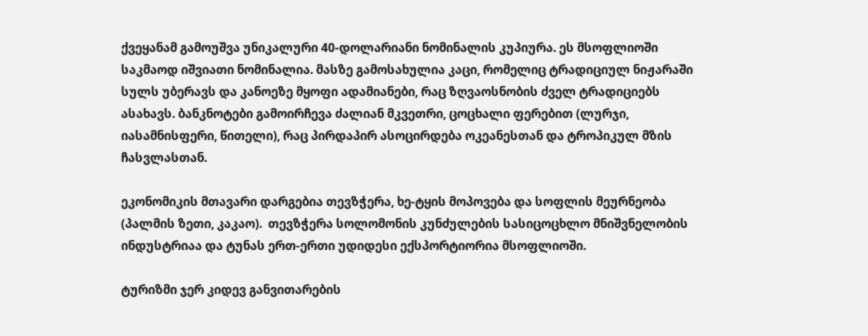ქვეყანამ გამოუშვა უნიკალური 40-დოლარიანი ნომინალის კუპიურა. ეს მსოფლიოში საკმაოდ იშვიათი ნომინალია. მასზე გამოსახულია კაცი, რომელიც ტრადიციულ ნიჟარაში სულს უბერავს და კანოეზე მყოფი ადამიანები, რაც ზღვაოსნობის ძველ ტრადიციებს ასახავს. ბანკნოტები გამოირჩევა ძალიან მკვეთრი, ცოცხალი ფერებით (ლურჯი, იასამნისფერი, წითელი), რაც პირდაპირ ასოცირდება ოკეანესთან და ტროპიკულ მზის ჩასვლასთან.

ეკონომიკის მთავარი დარგებია თევზჭერა, ხე-ტყის მოპოვება და სოფლის მეურნეობა (პალმის ზეთი, კაკაო).  თევზჭერა სოლომონის კუნძულების სასიცოცხლო მნიშვნელობის ინდუსტრიაა და ტუნას ერთ-ერთი უდიდესი ექსპორტიორია მსოფლიოში.

ტურიზმი ჯერ კიდევ განვითარების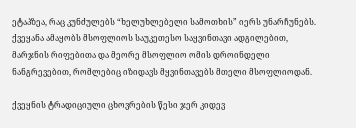ეტაპზეა, რაც კუნძულებს “ხელუხლებელი სამოთხის” იერს უნარჩუნებს. ქვეყანა ამაყობს მსოფლიოს საუკეთესო საყვინთავი ადგილებით, მარჯნის რიფებითა და მეორე მსოფლიო ომის დროინდელი ნანგრევებით, რომლებიც იზიდავს მყვინთავებს მთელი მსოფლიოდან.

ქვეყნის ტრადიციული ცხოვრების წესი ჯერ კიდევ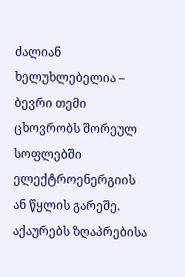ძალიან ხელუხლებელია –  ბევრი თემი ცხოვრობს შორეულ სოფლებში ელექტროენერგიის ან წყლის გარეშე. აქაურებს ზღაპრებისა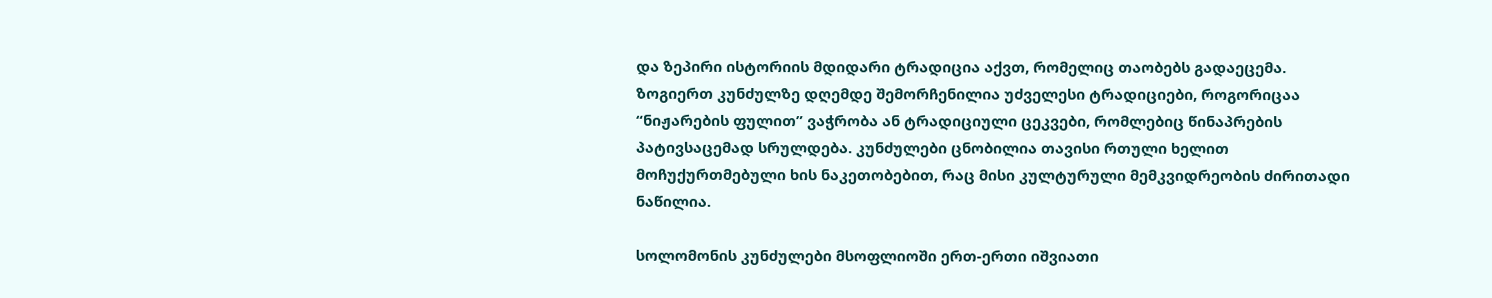და ზეპირი ისტორიის მდიდარი ტრადიცია აქვთ, რომელიც თაობებს გადაეცემა. ზოგიერთ კუნძულზე დღემდე შემორჩენილია უძველესი ტრადიციები, როგორიცაა “ნიჟარების ფულით” ვაჭრობა ან ტრადიციული ცეკვები, რომლებიც წინაპრების პატივსაცემად სრულდება. კუნძულები ცნობილია თავისი რთული ხელით მოჩუქურთმებული ხის ნაკეთობებით, რაც მისი კულტურული მემკვიდრეობის ძირითადი ნაწილია.

სოლომონის კუნძულები მსოფლიოში ერთ-ერთი იშვიათი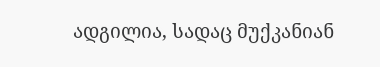ადგილია, სადაც მუქკანიან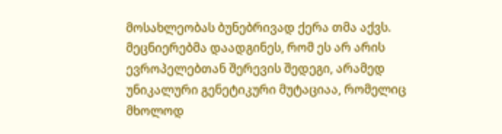მოსახლეობას ბუნებრივად ქერა თმა აქვს. მეცნიერებმა დაადგინეს, რომ ეს არ არის ევროპელებთან შერევის შედეგი, არამედ უნიკალური გენეტიკური მუტაციაა, რომელიც მხოლოდ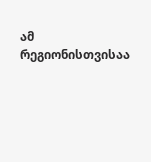ამ რეგიონისთვისაა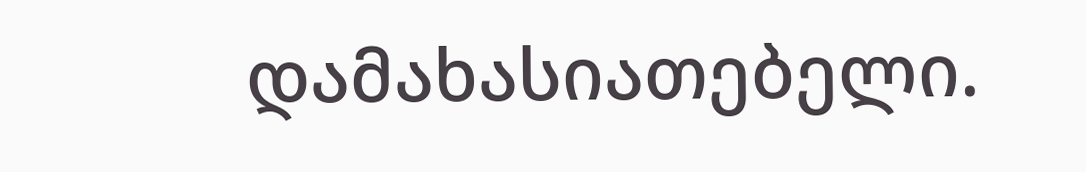დამახასიათებელი.